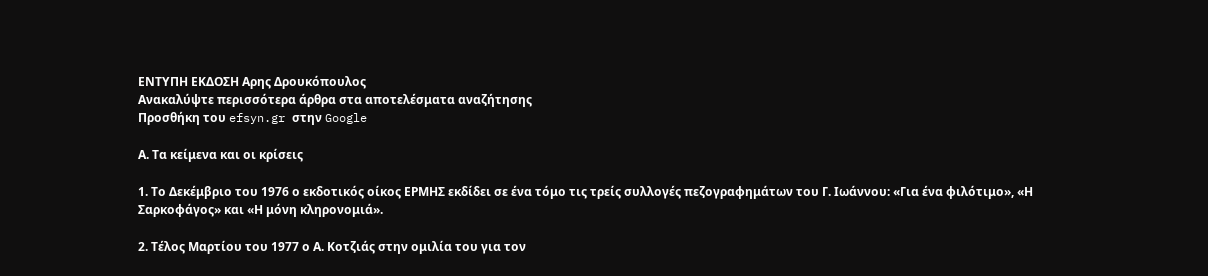ΕΝΤΥΠΗ ΕΚΔΟΣΗ Αρης Δρουκόπουλος
Ανακαλύψτε περισσότερα άρθρα στα αποτελέσματα αναζήτησης
Προσθήκη του efsyn.gr στην Google

Α. Τα κείμενα και οι κρίσεις

1. Το Δεκέμβριο του 1976 ο εκδοτικός οίκος ΕΡΜΗΣ εκδίδει σε ένα τόμο τις τρείς συλλογές πεζογραφημάτων του Γ. Ιωάννου: «Για ένα φιλότιμο», «Η Σαρκοφάγος» και «Η μόνη κληρονομιά».

2. Τέλος Μαρτίου του 1977 ο Α. Κοτζιάς στην ομιλία του για τον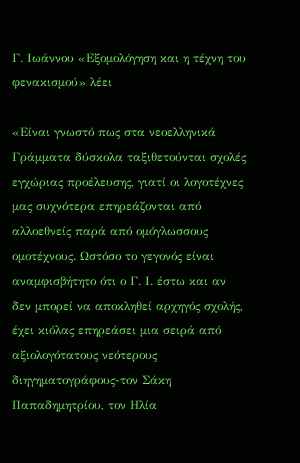Γ. Ιωάννου «Εξομολόγηση και η τέχνη του φενακισμού» λέει

«Είναι γνωστό πως στα νεοελληνικά Γράμματα δύσκολα ταξιθετούνται σχολές εγχώριας προέλευσης, γιατί οι λογοτέχνες μας συχνότερα επηρεάζονται από αλλοεθνείς παρά από ομόγλωσσους ομοτέχνους. Ωστόσο το γεγονός είναι αναμφισβήτητο ότι ο Γ. Ι. έστω και αν δεν μπορεί να αποκληθεί αρχηγός σχολής, έχει κιόλας επηρεάσει μια σειρά από αξιολογότατους νεότερους διηγηματογράφους-τον Σάκη Παπαδημητρίου, τον Ηλία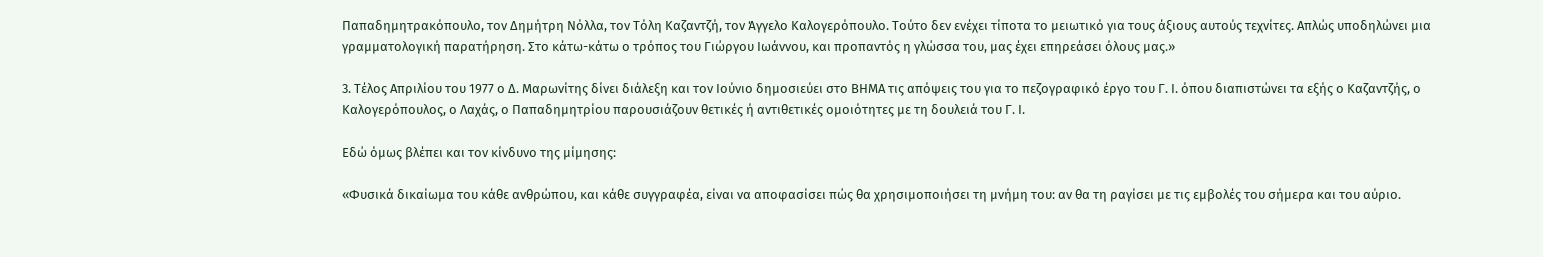Παπαδημητρακόπουλο, τον Δημήτρη Νόλλα, τον Τόλη Καζαντζή, τον Άγγελο Καλογερόπουλο. Τούτο δεν ενέχει τίποτα το μειωτικό για τους άξιους αυτούς τεχνίτες. Απλώς υποδηλώνει μια γραμματολογική παρατήρηση. Στο κάτω-κάτω ο τρόπος του Γιώργου Ιωάννου, και προπαντός η γλώσσα του, μας έχει επηρεάσει όλους μας.»

3. Τέλος Απριλίου του 1977 ο Δ. Μαρωνίτης δίνει διάλεξη και τον Ιούνιο δημοσιεύει στο ΒΗΜΑ τις απόψεις του για το πεζογραφικό έργο του Γ. Ι. όπου διαπιστώνει τα εξής ο Καζαντζής, ο Καλογερόπουλος, ο Λαχάς, ο Παπαδημητρίου παρουσιάζουν θετικές ή αντιθετικές ομοιότητες με τη δουλειά του Γ. Ι.

Εδώ όμως βλέπει και τον κίνδυνο της μίμησης:

«Φυσικά δικαίωμα του κάθε ανθρώπου, και κάθε συγγραφέα, είναι να αποφασίσει πώς θα χρησιμοποιήσει τη μνήμη του: αν θα τη ραγίσει με τις εμβολές του σήμερα και του αύριο.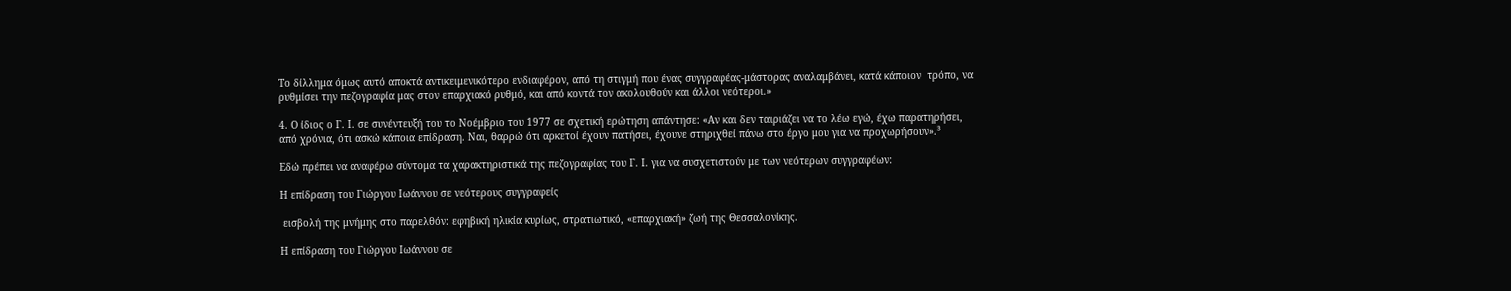Το δίλλημα όμως αυτό αποκτά αντικειμενικότερο ενδιαφέρον, από τη στιγμή που ένας συγγραφέας-μάστορας αναλαμβάνει, κατά κάποιον  τρόπο, να ρυθμίσει την πεζογραφία μας στον επαρχιακό ρυθμό, και από κοντά τον ακολουθούν και άλλοι νεότεροι.»

4. Ο ίδιος ο Γ. Ι. σε συνέντευξή του το Νοέμβριο του 1977 σε σχετική ερώτηση απάντησε: «Αν και δεν ταιριάζει να το λέω εγώ, έχω παρατηρήσει, από χρόνια, ότι ασκώ κάποια επίδραση. Ναι, θαρρώ ότι αρκετοί έχουν πατήσει, έχουνε στηριχθεί πάνω στο έργο μου για να προχωρήσουν».³

Εδώ πρέπει να αναφέρω σύντομα τα χαρακτηριστικά της πεζογραφίας του Γ. Ι. για να συσχετιστούν με των νεότερων συγγραφέων:

Η επίδραση του Γιώργου Ιωάννου σε νεότερους συγγραφείς

 εισβολή της μνήμης στο παρελθόν: εφηβική ηλικία κυρίως, στρατιωτικό, «επαρχιακή» ζωή της Θεσσαλονίκης.

Η επίδραση του Γιώργου Ιωάννου σε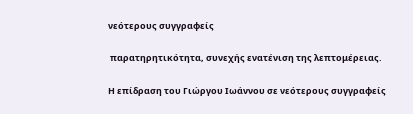νεότερους συγγραφείς

 παρατηρητικότητα, συνεχής ενατένιση της λεπτομέρειας.

Η επίδραση του Γιώργου Ιωάννου σε νεότερους συγγραφείς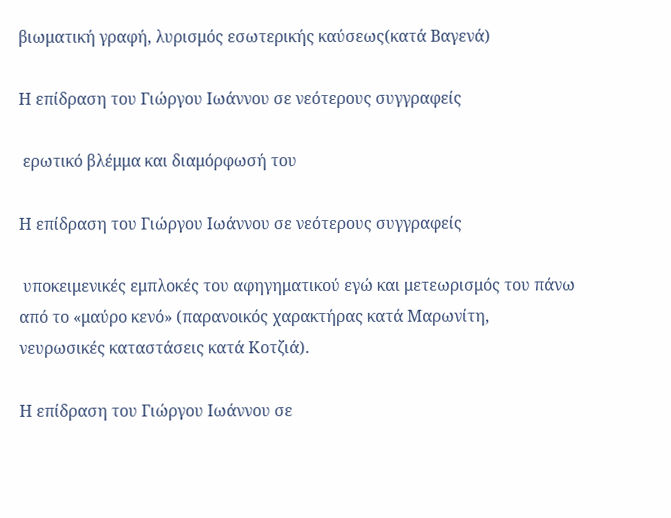βιωματική γραφή, λυρισμός εσωτερικής καύσεως(κατά Βαγενά)

Η επίδραση του Γιώργου Ιωάννου σε νεότερους συγγραφείς

 ερωτικό βλέμμα και διαμόρφωσή του

Η επίδραση του Γιώργου Ιωάννου σε νεότερους συγγραφείς

 υποκειμενικές εμπλοκές του αφηγηματικού εγώ και μετεωρισμός του πάνω από το «μαύρο κενό» (παρανοικός χαρακτήρας κατά Μαρωνίτη, νευρωσικές καταστάσεις κατά Κοτζιά).

Η επίδραση του Γιώργου Ιωάννου σε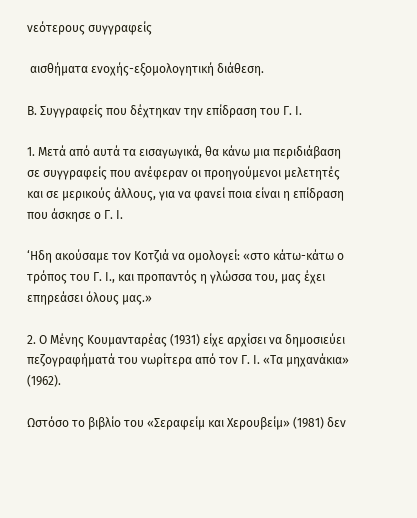νεότερους συγγραφείς

 αισθήματα ενοχής-εξομολογητική διάθεση.

Β. Συγγραφείς που δέχτηκαν την επίδραση του Γ. Ι.

1. Μετά από αυτά τα εισαγωγικά, θα κάνω μια περιδιάβαση σε συγγραφείς που ανέφεραν οι προηγούμενοι μελετητές και σε μερικούς άλλους, για να φανεί ποια είναι η επίδραση που άσκησε ο Γ. Ι.

‘Ηδη ακούσαμε τον Κοτζιά να ομολογεί: «στο κάτω-κάτω ο τρόπος του Γ. Ι., και προπαντός η γλώσσα του, μας έχει επηρεάσει όλους μας.»

2. Ο Μένης Κουμανταρέας (1931) είχε αρχίσει να δημοσιεύει πεζογραφήματά του νωρίτερα από τον Γ. Ι. «Τα μηχανάκια» (1962).

Ωστόσο το βιβλίο του «Σεραφείμ και Χερουβείμ» (1981) δεν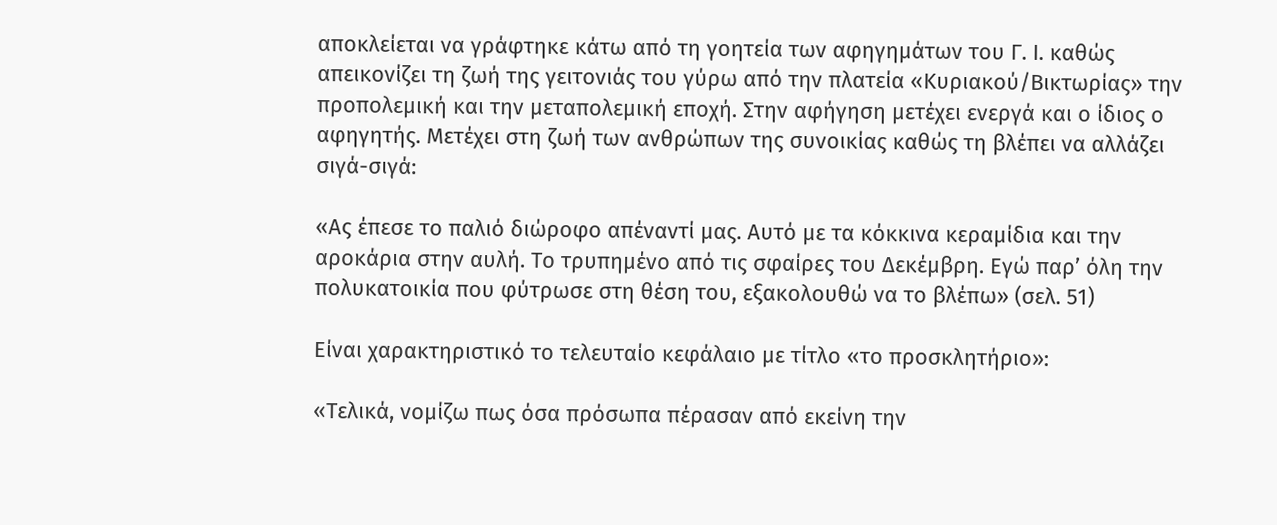αποκλείεται να γράφτηκε κάτω από τη γοητεία των αφηγημάτων του Γ. Ι. καθώς απεικονίζει τη ζωή της γειτονιάς του γύρω από την πλατεία «Κυριακού/Βικτωρίας» την προπολεμική και την μεταπολεμική εποχή. Στην αφήγηση μετέχει ενεργά και ο ίδιος ο αφηγητής. Μετέχει στη ζωή των ανθρώπων της συνοικίας καθώς τη βλέπει να αλλάζει σιγά-σιγά:

«Ας έπεσε το παλιό διώροφο απέναντί μας. Αυτό με τα κόκκινα κεραμίδια και την αροκάρια στην αυλή. Το τρυπημένο από τις σφαίρες του Δεκέμβρη. Εγώ παρ’ όλη την πολυκατοικία που φύτρωσε στη θέση του, εξακολουθώ να το βλέπω» (σελ. 51)

Είναι χαρακτηριστικό το τελευταίο κεφάλαιο με τίτλο «το προσκλητήριο»:

«Τελικά, νομίζω πως όσα πρόσωπα πέρασαν από εκείνη την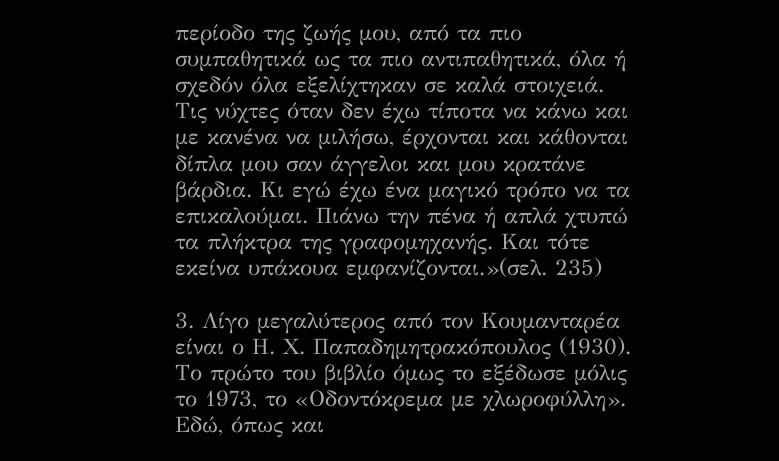περίοδο της ζωής μου, από τα πιο συμπαθητικά ως τα πιο αντιπαθητικά, όλα ή σχεδόν όλα εξελίχτηκαν σε καλά στοιχειά. Τις νύχτες όταν δεν έχω τίποτα να κάνω και με κανένα να μιλήσω, έρχονται και κάθονται δίπλα μου σαν άγγελοι και μου κρατάνε βάρδια. Κι εγώ έχω ένα μαγικό τρόπο να τα επικαλούμαι. Πιάνω την πένα ή απλά χτυπώ τα πλήκτρα της γραφομηχανής. Και τότε εκείνα υπάκουα εμφανίζονται.»(σελ. 235)

3. Λίγο μεγαλύτερος από τον Κουμανταρέα είναι ο Η. Χ. Παπαδημητρακόπουλος (1930). Το πρώτο του βιβλίο όμως το εξέδωσε μόλις το 1973, το «Οδοντόκρεμα με χλωροφύλλη». Εδώ, όπως και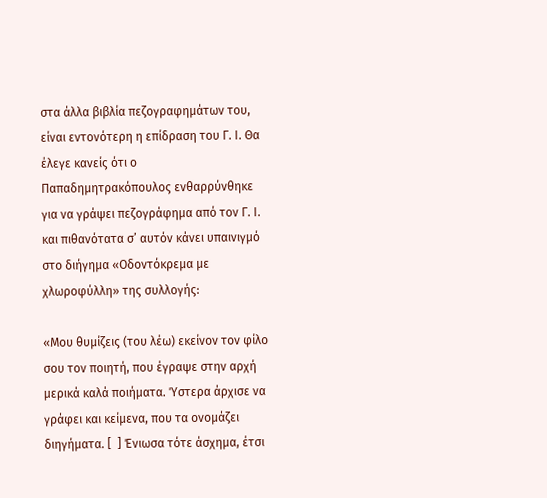στα άλλα βιβλία πεζογραφημάτων του, είναι εντονότερη η επίδραση του Γ. Ι. Θα έλεγε κανείς ότι ο Παπαδημητρακόπουλος ενθαρρύνθηκε για να γράψει πεζογράφημα από τον Γ. Ι. και πιθανότατα σ’ αυτόν κάνει υπαινιγμό στο διήγημα «Οδοντόκρεμα με χλωροφύλλη» της συλλογής:

«Μου θυμίζεις (του λέω) εκείνον τον φίλο σου τον ποιητή, που έγραψε στην αρχή μερικά καλά ποιήματα. Ύστερα άρχισε να γράφει και κείμενα, που τα ονομάζει διηγήματα. [  ] Ένιωσα τότε άσχημα, έτσι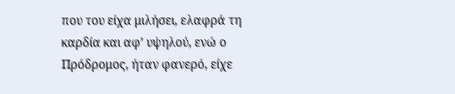που του είχα μιλήσει, ελαφρά τη καρδία και αφ’ υψηλού, ενώ ο Πρόδρομος, ήταν φανερό, είχε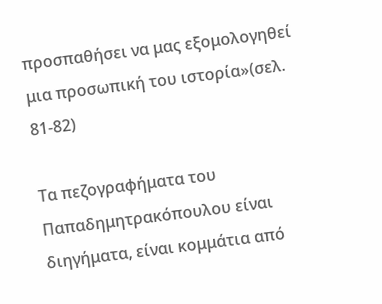προσπαθήσει να μας εξομολογηθεί μια προσωπική του ιστορία»(σελ. 81-82)

Τα πεζογραφήματα του Παπαδημητρακόπουλου είναι διηγήματα, είναι κομμάτια από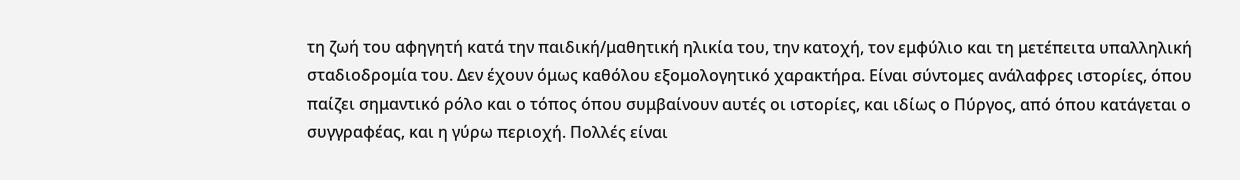τη ζωή του αφηγητή κατά την παιδική/μαθητική ηλικία του, την κατοχή, τον εμφύλιο και τη μετέπειτα υπαλληλική σταδιοδρομία του. Δεν έχουν όμως καθόλου εξομολογητικό χαρακτήρα. Είναι σύντομες ανάλαφρες ιστορίες, όπου παίζει σημαντικό ρόλο και ο τόπος όπου συμβαίνουν αυτές οι ιστορίες, και ιδίως ο Πύργος, από όπου κατάγεται ο συγγραφέας, και η γύρω περιοχή. Πολλές είναι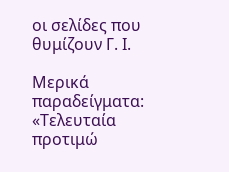οι σελίδες που θυμίζουν Γ. Ι.

Μερικά παραδείγματα: «Τελευταία προτιμώ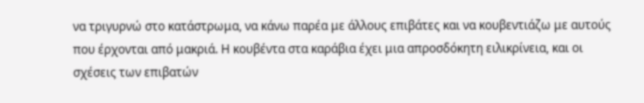να τριγυρνώ στο κατάστρωμα, να κάνω παρέα με άλλους επιβάτες και να κουβεντιάζω με αυτούς που έρχονται από μακριά. Η κουβέντα στα καράβια έχει μια απροσδόκητη ειλικρίνεια, και οι σχέσεις των επιβατών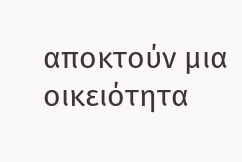αποκτούν μια οικειότητα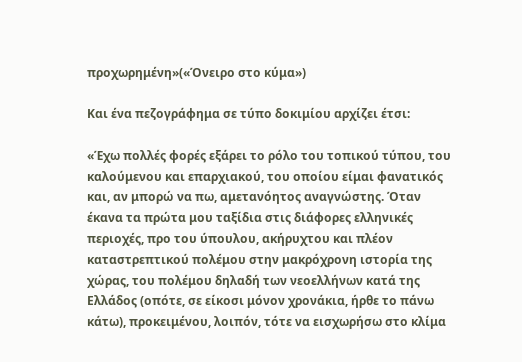προχωρημένη»(«Όνειρο στο κύμα»)

Και ένα πεζογράφημα σε τύπο δοκιμίου αρχίζει έτσι:

«Έχω πολλές φορές εξάρει το ρόλο του τοπικού τύπου, του καλούμενου και επαρχιακού, του οποίου είμαι φανατικός και, αν μπορώ να πω, αμετανόητος αναγνώστης. Όταν έκανα τα πρώτα μου ταξίδια στις διάφορες ελληνικές περιοχές, προ του ύπουλου, ακήρυχτου και πλέον καταστρεπτικού πολέμου στην μακρόχρονη ιστορία της χώρας, του πολέμου δηλαδή των νεοελλήνων κατά της Ελλάδος (οπότε, σε είκοσι μόνον χρονάκια, ήρθε το πάνω κάτω), προκειμένου, λοιπόν, τότε να εισχωρήσω στο κλίμα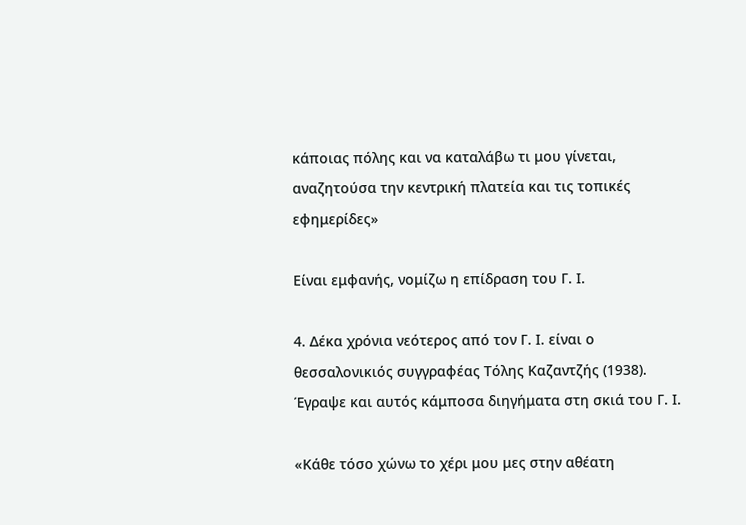κάποιας πόλης και να καταλάβω τι μου γίνεται, αναζητούσα την κεντρική πλατεία και τις τοπικές εφημερίδες»

Είναι εμφανής, νομίζω η επίδραση του Γ. Ι.

4. Δέκα χρόνια νεότερος από τον Γ. Ι. είναι ο θεσσαλονικιός συγγραφέας Τόλης Καζαντζής (1938). Έγραψε και αυτός κάμποσα διηγήματα στη σκιά του Γ. Ι.

«Κάθε τόσο χώνω το χέρι μου μες στην αθέατη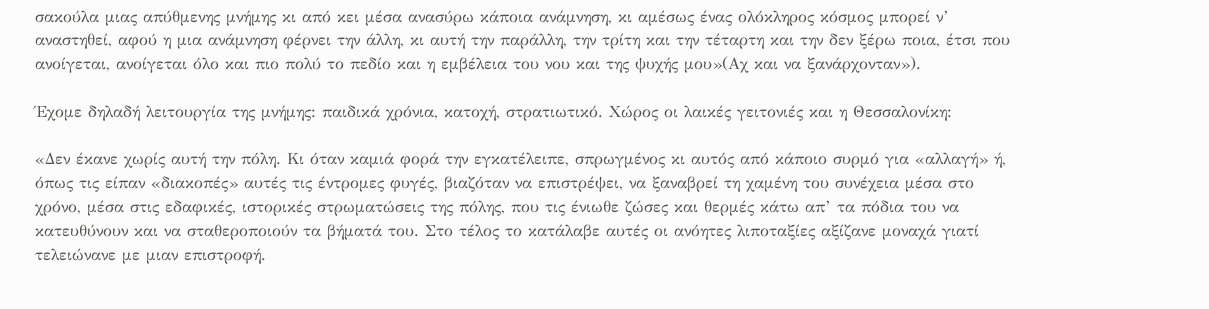σακούλα μιας απύθμενης μνήμης κι από κει μέσα ανασύρω κάποια ανάμνηση, κι αμέσως ένας ολόκληρος κόσμος μπορεί ν’ αναστηθεί, αφού η μια ανάμνηση φέρνει την άλλη, κι αυτή την παράλλη, την τρίτη και την τέταρτη και την δεν ξέρω ποια, έτσι που ανοίγεται, ανοίγεται όλο και πιο πολύ το πεδίο και η εμβέλεια του νου και της ψυχής μου»(Αχ και να ξανάρχονταν»).

Έχομε δηλαδή λειτουργία της μνήμης: παιδικά χρόνια, κατοχή, στρατιωτικό. Χώρος οι λαικές γειτονιές και η Θεσσαλονίκη:

«Δεν έκανε χωρίς αυτή την πόλη. Κι όταν καμιά φορά την εγκατέλειπε, σπρωγμένος κι αυτός από κάποιο συρμό για «αλλαγή» ή, όπως τις είπαν «διακοπές» αυτές τις έντρομες φυγές, βιαζόταν να επιστρέψει, να ξαναβρεί τη χαμένη του συνέχεια μέσα στο χρόνο, μέσα στις εδαφικές, ιστορικές στρωματώσεις της πόλης, που τις ένιωθε ζώσες και θερμές κάτω απ’ τα πόδια του να κατευθύνουν και να σταθεροποιούν τα βήματά του. Στο τέλος το κατάλαβε αυτές οι ανόητες λιποταξίες αξίζανε μοναχά γιατί τελειώνανε με μιαν επιστροφή.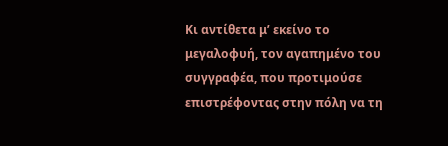Κι αντίθετα μ’ εκείνο το μεγαλοφυή, τον αγαπημένο του συγγραφέα, που προτιμούσε επιστρέφοντας στην πόλη να τη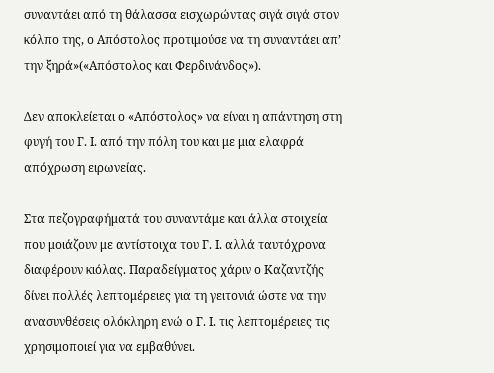συναντάει από τη θάλασσα εισχωρώντας σιγά σιγά στον κόλπο της, ο Απόστολος προτιμούσε να τη συναντάει απ’ την ξηρά»(«Απόστολος και Φερδινάνδος»).

Δεν αποκλείεται ο «Απόστολος» να είναι η απάντηση στη φυγή του Γ. Ι. από την πόλη του και με μια ελαφρά απόχρωση ειρωνείας.

Στα πεζογραφήματά του συναντάμε και άλλα στοιχεία που μοιάζουν με αντίστοιχα του Γ. Ι. αλλά ταυτόχρονα διαφέρουν κιόλας. Παραδείγματος χάριν ο Καζαντζής δίνει πολλές λεπτομέρειες για τη γειτονιά ώστε να την ανασυνθέσεις ολόκληρη ενώ ο Γ. Ι. τις λεπτομέρειες τις χρησιμοποιεί για να εμβαθύνει.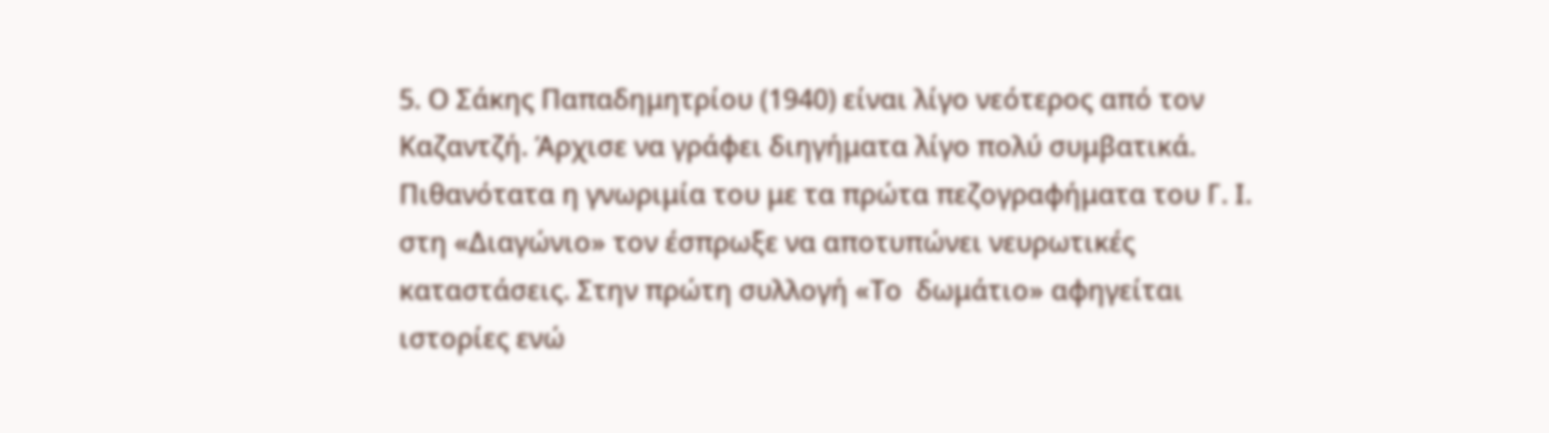5. Ο Σάκης Παπαδημητρίου (1940) είναι λίγο νεότερος από τον Καζαντζή. Άρχισε να γράφει διηγήματα λίγο πολύ συμβατικά. Πιθανότατα η γνωριμία του με τα πρώτα πεζογραφήματα του Γ. Ι. στη «Διαγώνιο» τον έσπρωξε να αποτυπώνει νευρωτικές καταστάσεις. Στην πρώτη συλλογή «Το  δωμάτιο» αφηγείται ιστορίες ενώ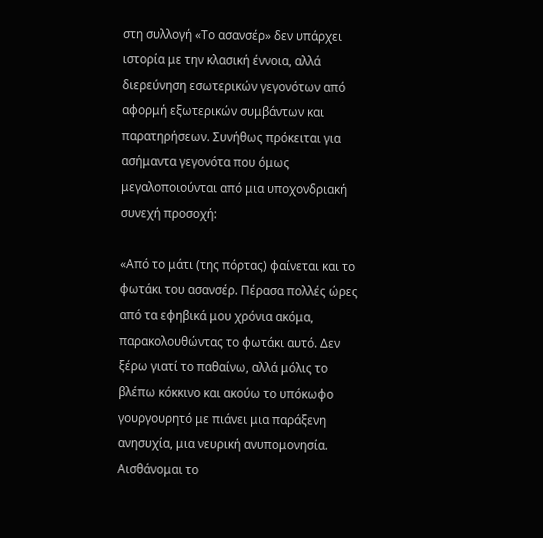στη συλλογή «Το ασανσέρ» δεν υπάρχει ιστορία με την κλασική έννοια, αλλά διερεύνηση εσωτερικών γεγονότων από αφορμή εξωτερικών συμβάντων και παρατηρήσεων. Συνήθως πρόκειται για ασήμαντα γεγονότα που όμως μεγαλοποιούνται από μια υποχονδριακή συνεχή προσοχή:

«Από το μάτι (της πόρτας) φαίνεται και το φωτάκι του ασανσέρ. Πέρασα πολλές ώρες από τα εφηβικά μου χρόνια ακόμα, παρακολουθώντας το φωτάκι αυτό. Δεν ξέρω γιατί το παθαίνω, αλλά μόλις το βλέπω κόκκινο και ακούω το υπόκωφο γουργουρητό με πιάνει μια παράξενη ανησυχία, μια νευρική ανυπομονησία. Αισθάνομαι το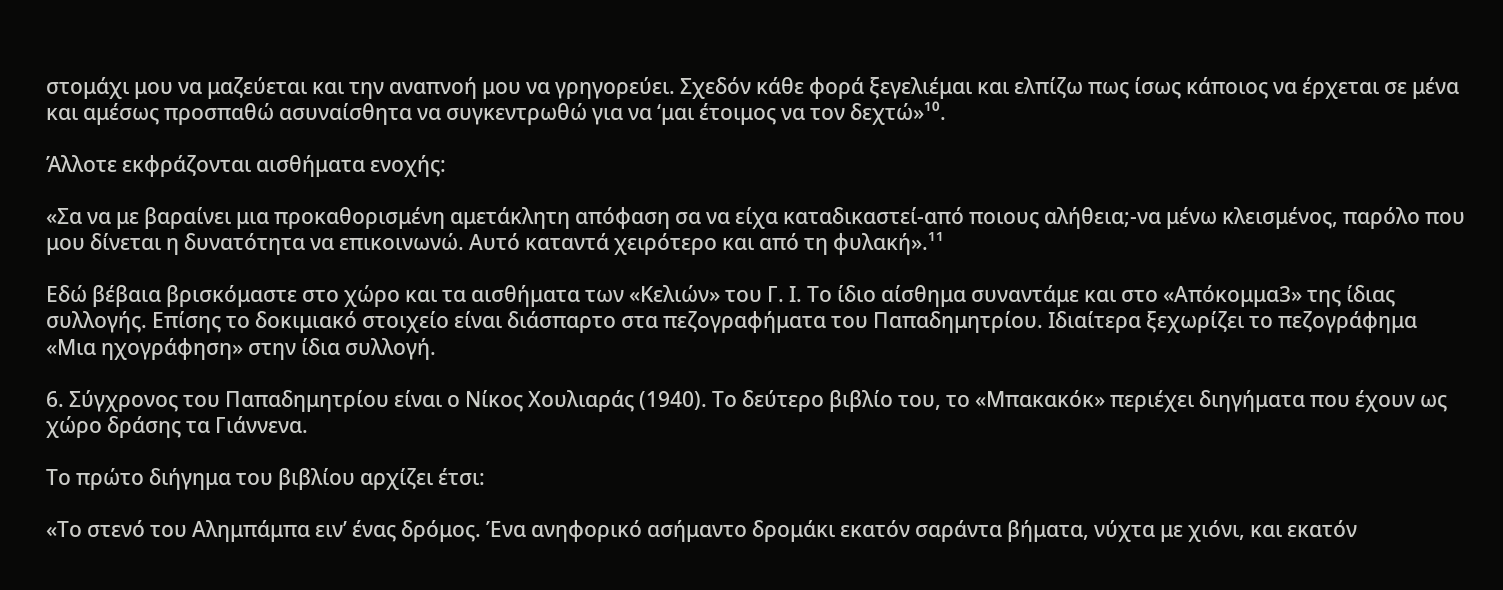στομάχι μου να μαζεύεται και την αναπνοή μου να γρηγορεύει. Σχεδόν κάθε φορά ξεγελιέμαι και ελπίζω πως ίσως κάποιος να έρχεται σε μένα και αμέσως προσπαθώ ασυναίσθητα να συγκεντρωθώ για να ‘μαι έτοιμος να τον δεχτώ»¹⁰.

Άλλοτε εκφράζονται αισθήματα ενοχής:

«Σα να με βαραίνει μια προκαθορισμένη αμετάκλητη απόφαση σα να είχα καταδικαστεί-από ποιους αλήθεια;-να μένω κλεισμένος, παρόλο που μου δίνεται η δυνατότητα να επικοινωνώ. Αυτό καταντά χειρότερο και από τη φυλακή».¹¹

Εδώ βέβαια βρισκόμαστε στο χώρο και τα αισθήματα των «Κελιών» του Γ. Ι. Το ίδιο αίσθημα συναντάμε και στο «Απόκομμα3» της ίδιας συλλογής. Επίσης το δοκιμιακό στοιχείο είναι διάσπαρτο στα πεζογραφήματα του Παπαδημητρίου. Ιδιαίτερα ξεχωρίζει το πεζογράφημα «Μια ηχογράφηση» στην ίδια συλλογή.

6. Σύγχρονος του Παπαδημητρίου είναι ο Νίκος Χουλιαράς (1940). Το δεύτερο βιβλίο του, το «Μπακακόκ» περιέχει διηγήματα που έχουν ως χώρο δράσης τα Γιάννενα.

Το πρώτο διήγημα του βιβλίου αρχίζει έτσι:

«Το στενό του Αλημπάμπα ειν’ ένας δρόμος. Ένα ανηφορικό ασήμαντο δρομάκι εκατόν σαράντα βήματα, νύχτα με χιόνι, και εκατόν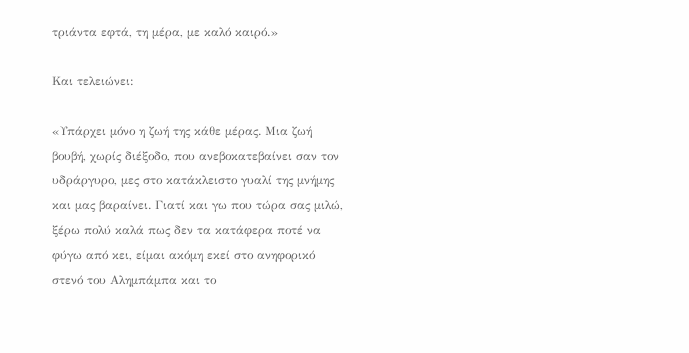τριάντα εφτά, τη μέρα, με καλό καιρό.»

Και τελειώνει:

«Υπάρχει μόνο η ζωή της κάθε μέρας. Μια ζωή βουβή, χωρίς διέξοδο, που ανεβοκατεβαίνει σαν τον υδράργυρο, μες στο κατάκλειστο γυαλί της μνήμης και μας βαραίνει. Γιατί και γω που τώρα σας μιλώ, ξέρω πολύ καλά πως δεν τα κατάφερα ποτέ να φύγω από κει, είμαι ακόμη εκεί στο ανηφορικό στενό του Αλημπάμπα και το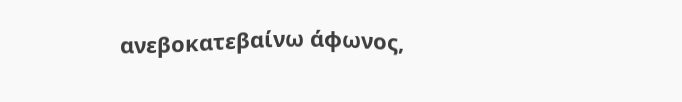ανεβοκατεβαίνω άφωνος,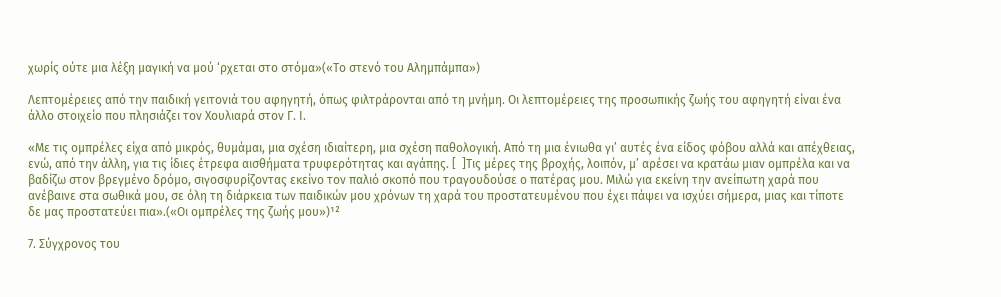χωρίς ούτε μια λέξη μαγική να μού ‘ρχεται στο στόμα»(«Το στενό του Αλημπάμπα»)

Λεπτομέρειες από την παιδική γειτονιά του αφηγητή, όπως φιλτράρονται από τη μνήμη. Οι λεπτομέρειες της προσωπικής ζωής του αφηγητή είναι ένα άλλο στοιχείο που πλησιάζει τον Χουλιαρά στον Γ. Ι.

«Με τις ομπρέλες είχα από μικρός, θυμάμαι, μια σχέση ιδιαίτερη, μια σχέση παθολογική. Από τη μια ένιωθα γι’ αυτές ένα είδος φόβου αλλά και απέχθειας, ενώ, από την άλλη, για τις ίδιες έτρεφα αισθήματα τρυφερότητας και αγάπης. [  ]Τις μέρες της βροχής, λοιπόν, μ’ αρέσει να κρατάω μιαν ομπρέλα και να βαδίζω στον βρεγμένο δρόμο, σιγοσφυρίζοντας εκείνο τον παλιό σκοπό που τραγουδούσε ο πατέρας μου. Μιλώ για εκείνη την ανείπωτη χαρά που ανέβαινε στα σωθικά μου, σε όλη τη διάρκεια των παιδικών μου χρόνων τη χαρά του προστατευμένου που έχει πάψει να ισχύει σήμερα, μιας και τίποτε δε μας προστατεύει πια».(«Οι ομπρέλες της ζωής μου»)¹²

7. Σύγχρονος του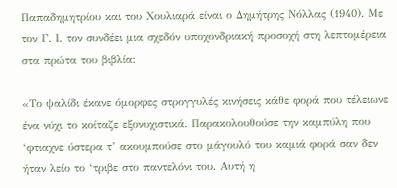Παπαδημητρίου και του Χουλιαρά είναι ο Δημήτρης Νόλλας (1940). Με τον Γ. Ι. τον συνδέει μια σχεδόν υποχονδριακή προσοχή στη λεπτομέρεια στα πρώτα του βιβλία:

«Το ψαλίδι έκανε όμορφες στρογγυλές κινήσεις κάθε φορά που τέλειωνε ένα νύχι το κοίταζε εξονυχιστικά. Παρακολουθούσε την καμπύλη που ‘φτιαχνε ύστερα τ’ ακουμπούσε στο μάγουλό του καμιά φορά σαν δεν ήταν λείο το ‘τριβε στο παντελόνι του. Αυτή η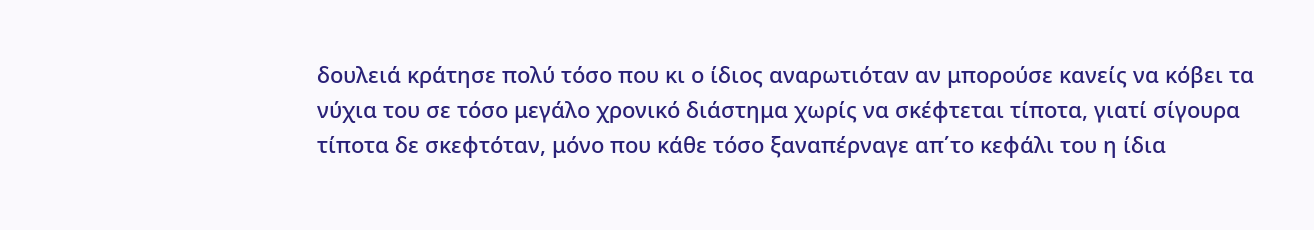δουλειά κράτησε πολύ τόσο που κι ο ίδιος αναρωτιόταν αν μπορούσε κανείς να κόβει τα νύχια του σε τόσο μεγάλο χρονικό διάστημα χωρίς να σκέφτεται τίποτα, γιατί σίγουρα τίποτα δε σκεφτόταν, μόνο που κάθε τόσο ξαναπέρναγε απ΄το κεφάλι του η ίδια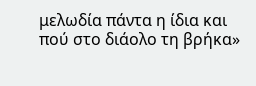μελωδία πάντα η ίδια και πού στο διάολο τη βρήκα»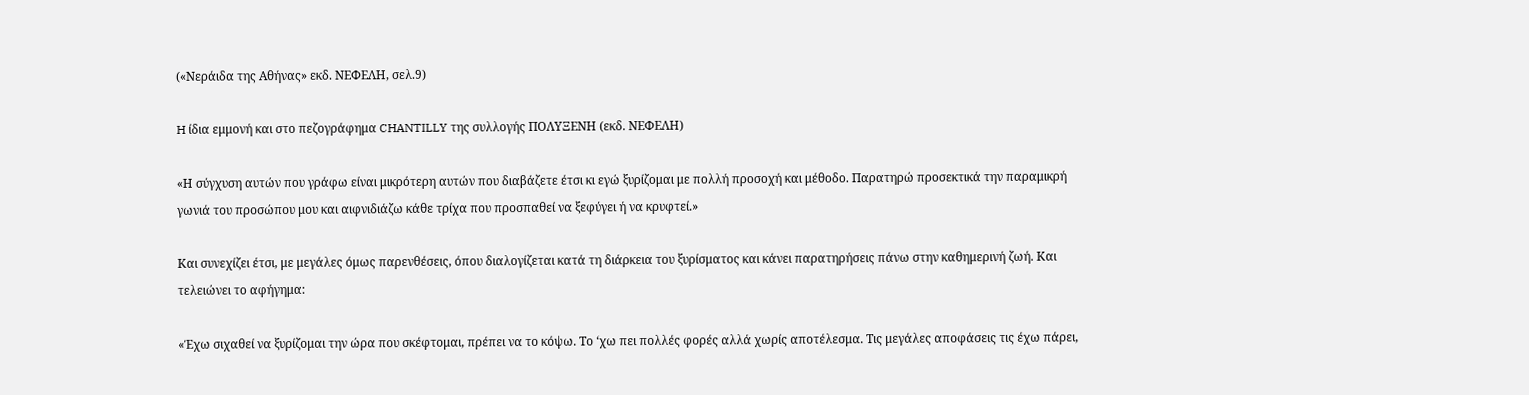(«Νεράιδα της Αθήνας» εκδ. ΝΕΦΕΛΗ, σελ.9)

H ίδια εμμονή και στο πεζογράφημα CHANTILLY της συλλογής ΠΟΛΥΞΕΝΗ (εκδ. ΝΕΦΕΛΗ)

«Η σύγχυση αυτών που γράφω είναι μικρότερη αυτών που διαβάζετε έτσι κι εγώ ξυρίζομαι με πολλή προσοχή και μέθοδο. Παρατηρώ προσεκτικά την παραμικρή γωνιά του προσώπου μου και αιφνιδιάζω κάθε τρίχα που προσπαθεί να ξεφύγει ή να κρυφτεί.»

Και συνεχίζει έτσι, με μεγάλες όμως παρενθέσεις, όπου διαλογίζεται κατά τη διάρκεια του ξυρίσματος και κάνει παρατηρήσεις πάνω στην καθημερινή ζωή. Και τελειώνει το αφήγημα:

«Έχω σιχαθεί να ξυρίζομαι την ώρα που σκέφτομαι, πρέπει να το κόψω. Το ‘χω πει πολλές φορές αλλά χωρίς αποτέλεσμα. Τις μεγάλες αποφάσεις τις έχω πάρει,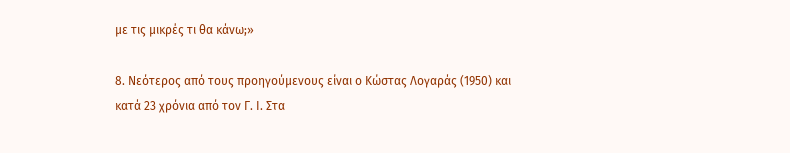με τις μικρές τι θα κάνω;»

8. Νεότερος από τους προηγούμενους είναι ο Κώστας Λογαράς (1950) και κατά 23 χρόνια από τον Γ. Ι. Στα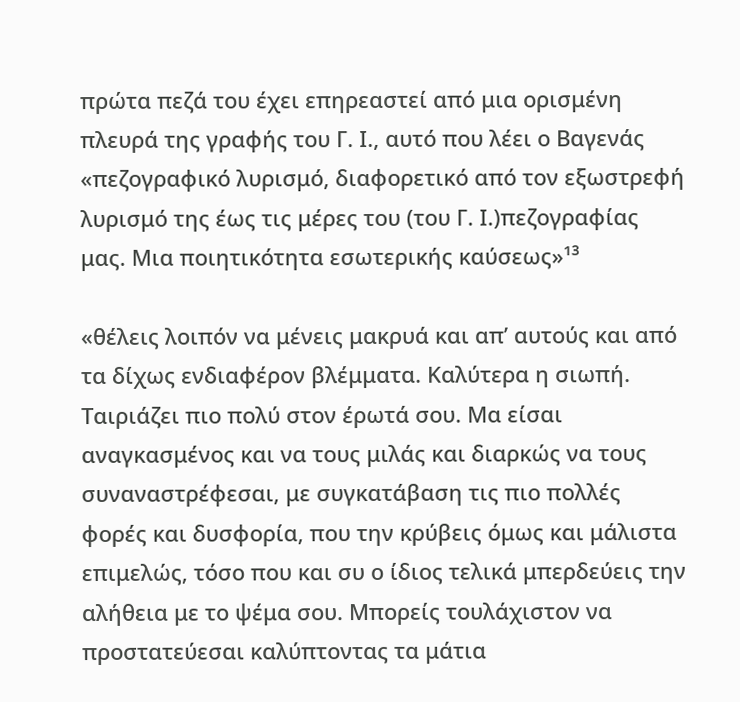πρώτα πεζά του έχει επηρεαστεί από μια ορισμένη πλευρά της γραφής του Γ. Ι., αυτό που λέει ο Βαγενάς «πεζογραφικό λυρισμό, διαφορετικό από τον εξωστρεφή λυρισμό της έως τις μέρες του (του Γ. Ι.)πεζογραφίας μας. Μια ποιητικότητα εσωτερικής καύσεως»¹³

«θέλεις λοιπόν να μένεις μακρυά και απ’ αυτούς και από τα δίχως ενδιαφέρον βλέμματα. Καλύτερα η σιωπή. Ταιριάζει πιο πολύ στον έρωτά σου. Μα είσαι αναγκασμένος και να τους μιλάς και διαρκώς να τους συναναστρέφεσαι, με συγκατάβαση τις πιο πολλές φορές και δυσφορία, που την κρύβεις όμως και μάλιστα επιμελώς, τόσο που και συ ο ίδιος τελικά μπερδεύεις την αλήθεια με το ψέμα σου. Μπορείς τουλάχιστον να προστατεύεσαι καλύπτοντας τα μάτια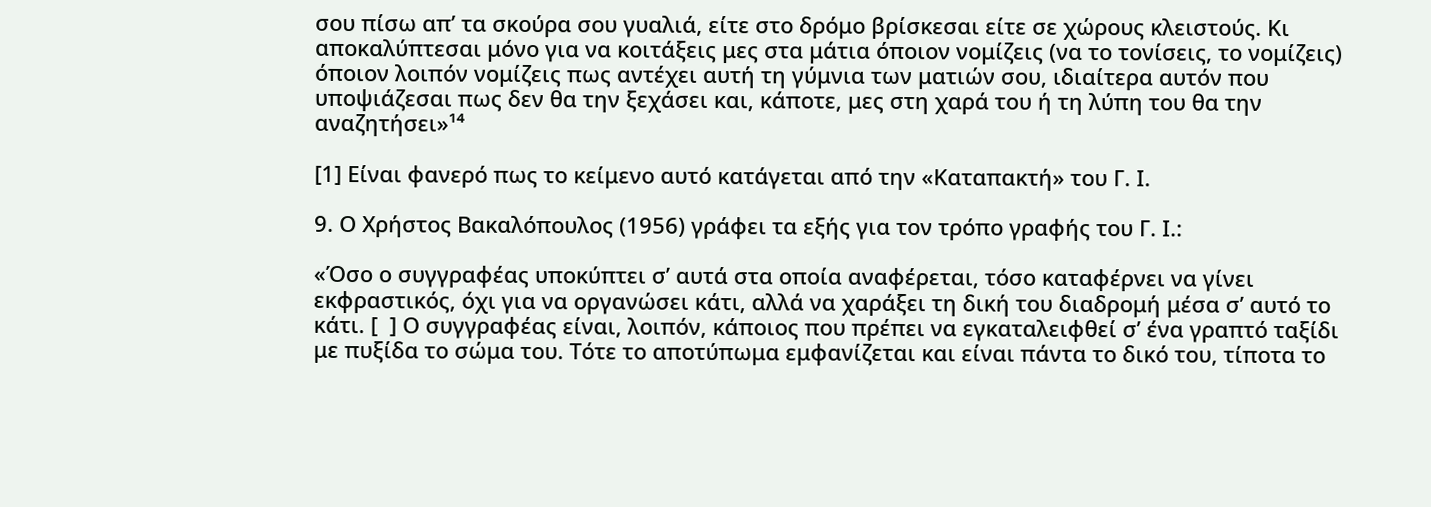σου πίσω απ’ τα σκούρα σου γυαλιά, είτε στο δρόμο βρίσκεσαι είτε σε χώρους κλειστούς. Κι αποκαλύπτεσαι μόνο για να κοιτάξεις μες στα μάτια όποιον νομίζεις (να το τονίσεις, το νομίζεις) όποιον λοιπόν νομίζεις πως αντέχει αυτή τη γύμνια των ματιών σου, ιδιαίτερα αυτόν που υποψιάζεσαι πως δεν θα την ξεχάσει και, κάποτε, μες στη χαρά του ή τη λύπη του θα την αναζητήσει»¹⁴

[1] Είναι φανερό πως το κείμενο αυτό κατάγεται από την «Καταπακτή» του Γ. Ι.

9. Ο Χρήστος Βακαλόπουλος (1956) γράφει τα εξής για τον τρόπο γραφής του Γ. Ι.:

«Όσο ο συγγραφέας υποκύπτει σ’ αυτά στα οποία αναφέρεται, τόσο καταφέρνει να γίνει εκφραστικός, όχι για να οργανώσει κάτι, αλλά να χαράξει τη δική του διαδρομή μέσα σ’ αυτό το κάτι. [  ] Ο συγγραφέας είναι, λοιπόν, κάποιος που πρέπει να εγκαταλειφθεί σ’ ένα γραπτό ταξίδι με πυξίδα το σώμα του. Τότε το αποτύπωμα εμφανίζεται και είναι πάντα το δικό του, τίποτα το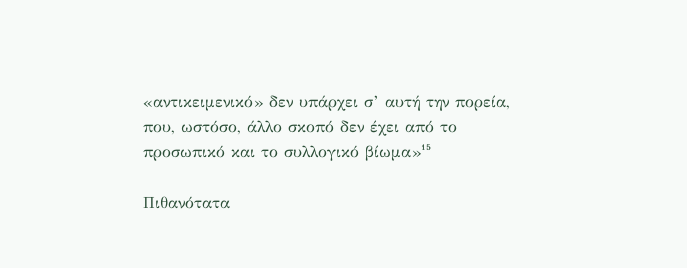«αντικειμενικό» δεν υπάρχει σ’ αυτή την πορεία, που, ωστόσο, άλλο σκοπό δεν έχει από το προσωπικό και το συλλογικό βίωμα»¹⁵

Πιθανότατα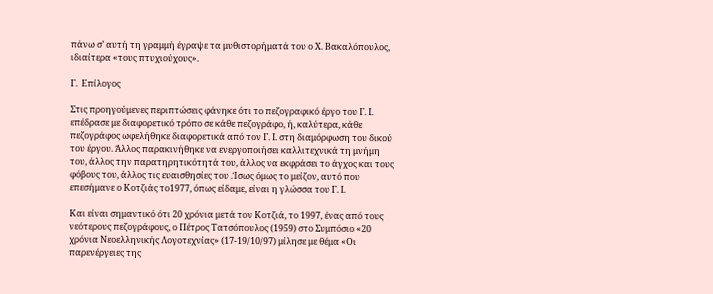πάνω σ’ αυτή τη γραμμή έγραψε τα μυθιστορήματά του ο Χ. Βακαλόπουλος, ιδιαίτερα «τους πτυχιούχους».

Γ.  Επίλογος

Στις προηγούμενες περιπτώσεις φάνηκε ότι το πεζογραφικό έργο του Γ. Ι. επέδρασε με διαφορετικό τρόπο σε κάθε πεζογράφο, ή, καλύτερα, κάθε πεζογράφος ωφελήθηκε διαφορετικά από τον Γ. Ι. στη διαμόρφωση του δικού του έργου. Άλλος παρακινήθηκε να ενεργοποιήσει καλλιτεχνικά τη μνήμη του, άλλος την παρατηρητικότητά του, άλλος να εκφράσει το άγχος και τους φόβους του, άλλος τις ευαισθησίες του .Ίσως όμως το μείζον, αυτό που επεσήμανε ο Κοτζιάς το1977, όπως είδαμε, είναι η γλώσσα του Γ. Ι.

Και είναι σημαντικό ότι 20 χρόνια μετά τον Κοτζιά, το 1997, ένας από τους νεότερους πεζογράφους, ο Πέτρος Τατσόπουλος (1959) στο Συμπόσιο «20 χρόνια Νεοελληνικής Λογοτεχνίας» (17-19/10/97) μίλησε με θέμα «Οι παρενέργειες της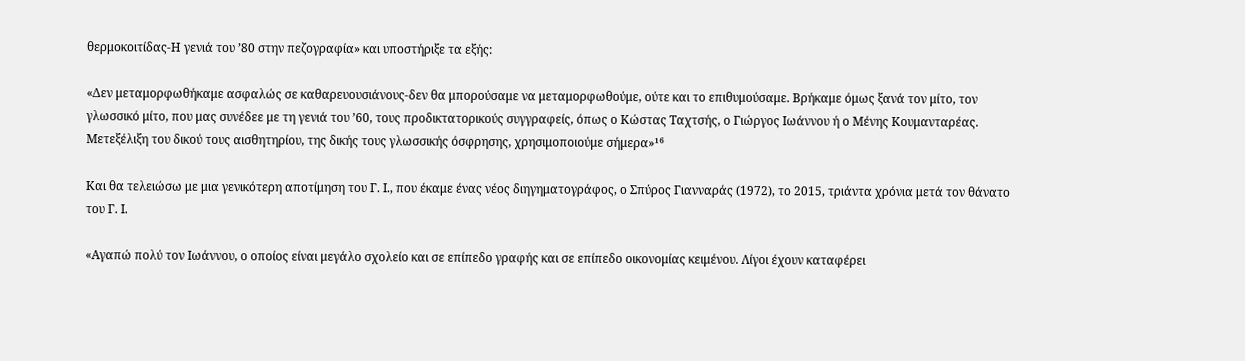θερμοκοιτίδας-Η γενιά του ’80 στην πεζογραφία» και υποστήριξε τα εξής:

«Δεν μεταμορφωθήκαμε ασφαλώς σε καθαρευουσιάνους-δεν θα μπορούσαμε να μεταμορφωθούμε, ούτε και το επιθυμούσαμε. Βρήκαμε όμως ξανά τον μίτο, τον γλωσσικό μίτο, που μας συνέδεε με τη γενιά του ’60, τους προδικτατορικούς συγγραφείς, όπως ο Κώστας Ταχτσής, ο Γιώργος Ιωάννου ή ο Μένης Κουμανταρέας. Μετεξέλιξη του δικού τους αισθητηρίου, της δικής τους γλωσσικής όσφρησης, χρησιμοποιούμε σήμερα»¹⁶

Και θα τελειώσω με μια γενικότερη αποτίμηση του Γ. Ι., που έκαμε ένας νέος διηγηματογράφος, ο Σπύρος Γιανναράς (1972), το 2015, τριάντα χρόνια μετά τον θάνατο του Γ. Ι.

«Αγαπώ πολύ τον Ιωάννου, ο οποίος είναι μεγάλο σχολείο και σε επίπεδο γραφής και σε επίπεδο οικονομίας κειμένου. Λίγοι έχουν καταφέρει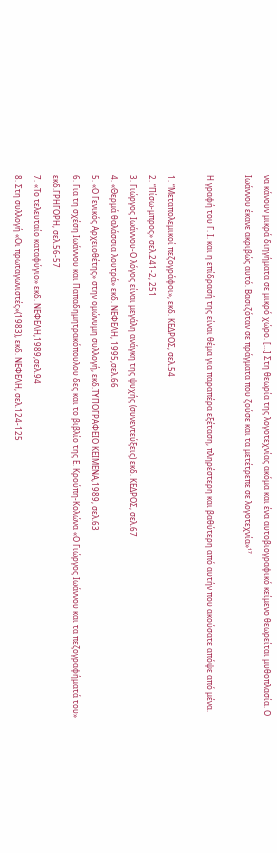να κάνουν μικρά διηγήματα σε μικρό χώρο. […] Στη θεωρία της λογοτεχνίας ακόμα και ένα αυτοβιογραφικό κείμενο θεωρείται μυθοπλασία. Ο Ιωάννου έκανε ακριβώς αυτό. Βασιζόταν σε πράγματα που ζούσε και τα μετέτρεπε σε λογοτεχνία»¹⁷

Η γραφή του Γ. Ι. και η επίδρασή της είναι θέμα για παραπέρα εξέταση, πληρέστερη και βαθύτερη από αυτήν που ακούσατε απόψε από μένα.

1. “Μεταπολεμικοί πεζογράφοι», εκδ. ΚΕΔΡΟΣ, σελ.54
2. “Πίσω-μπρος» σελ.241-2, 251
3. Γιώργος Ιωάννου-Ο λόγος είναι μεγάλη ανάγκη της ψυχής (συνεντεύξεις) εκδ. ΚΕΔΡΟΣ, σελ.67
4. «Θερμά θαλάσσια λουτρά» εκδ. ΝΕΦΕΛΗ, 1995,σελ.66
5. «Ο Γενικός Αρχειοθέτης» στην ομώνυμη συλλογή, εκδ.ΤΥΠΟΓΡΑΦΕΙΟ ΚΕΙΜΕΝΑ,1989, σελ.63
6. Για τη σχέση Ιωάννου και Παπαδημητρακόπουλου δες και το βιβλίο της Ε. Κρούπη-Κολώνα «Ο Γιώργος Ιωάννου και τα πεζογραφήματά του» εκδ.ΓΡΗΓΟΡΗ, σελ.56-57
7. «Το τελευταίο καταφύγιο» εκδ. ΝΕΦΕΛΗ,1989,σελ.94
8. Στη συλλογή «Οι πρωταγωνιστές»(1983), εκδ. ΝΕΦΕΛΗ, σελ.124-125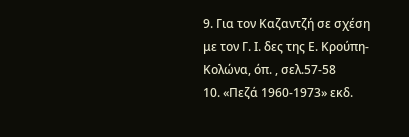9. Για τον Καζαντζή σε σχέση με τον Γ. Ι. δες της Ε. Κρούπη- Κολώνα, όπ. , σελ.57-58
10. «Πεζά 1960-1973» εκδ.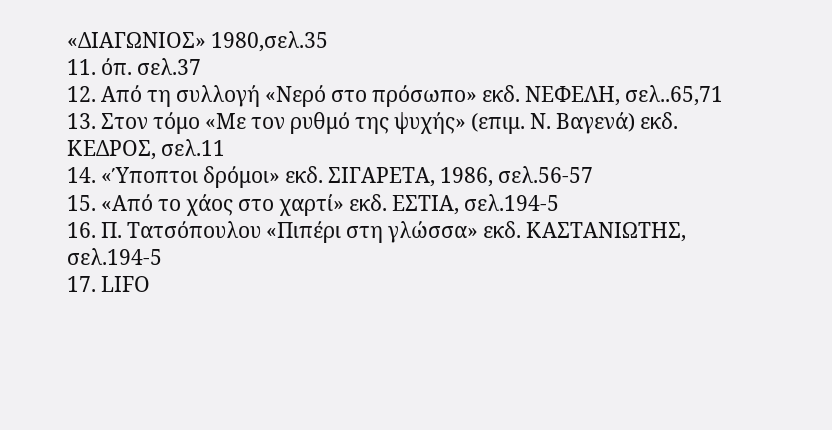«ΔΙΑΓΩΝΙΟΣ» 1980,σελ.35
11. όπ. σελ.37
12. Από τη συλλογή «Νερό στο πρόσωπο» εκδ. ΝΕΦΕΛΗ, σελ..65,71
13. Στον τόμο «Με τον ρυθμό της ψυχής» (επιμ. Ν. Βαγενά) εκδ. ΚΕΔΡΟΣ, σελ.11
14. «Ύποπτοι δρόμοι» εκδ. ΣΙΓΑΡΕΤΑ, 1986, σελ.56-57
15. «Από το χάος στο χαρτί» εκδ. ΕΣΤΙΑ, σελ.194-5
16. Π. Τατσόπουλου «Πιπέρι στη γλώσσα» εκδ. ΚΑΣΤΑΝΙΩΤΗΣ, σελ.194-5
17. LIFO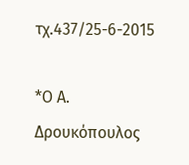τχ.437/25-6-2015

*Ο Α. Δρουκόπουλος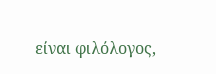είναι φιλόλογος,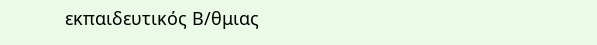εκπαιδευτικός Β/θμιας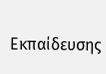Εκπαίδευσης